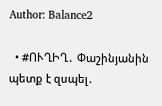Author: Balance2

  • #ՈՒՂԻՂ․ Փաշինյանին պետք է զսպել․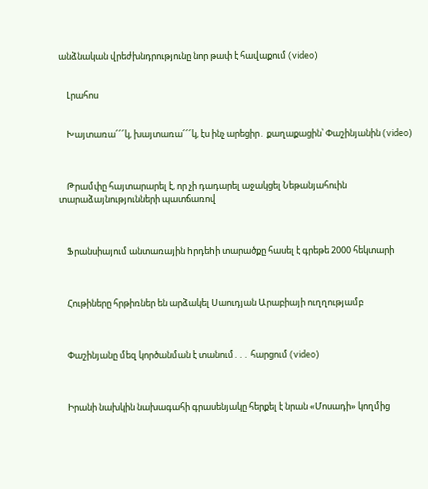անձնական վրեժխնդրությունը նոր թափ է հավաքում (video)


    Լրահոս


    Խայտառա՜՜՜կ, խայտառա՜՜՜կ, էս ինչ արեցիր․ քաղաքացին՝ Փաշինյանին (video)



    Թրամփը հայտարարել է, որ չի դադարել աջակցել Նեթանյահուին տարաձայնությունների պատճառով



    Ֆրանսիայում անտառային hրդեhի տարածքը հասել է գրեթե 2000 հեկտարի



    Հութիները հրթիռներ են արձակել Սաուդյան Արաբիայի ուղղությամբ



    Փաշինյանը մեզ կործանման է տանում․․․ հարցում (video)



    Իրանի նախկին նախագահի գրասենյակը հերքել է նրան «Մոսադի» կողմից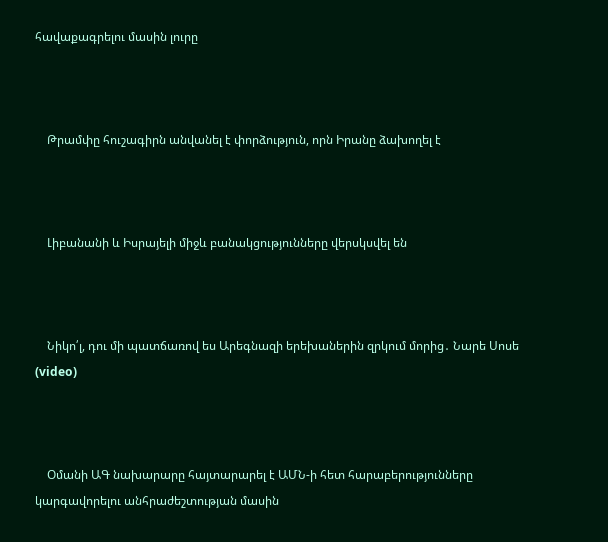հավաքագրելու մասին լուրը



    Թրամփը հուշագիրն անվանել է փորձություն, որն Իրանը ձախողել է



    Լիբանանի և Իսրայելի միջև բանակցությունները վերսկսվել են



    Նիկո՛լ, դու մի պատճառով ես Արեգնազի երեխաներին զրկում մորից․ Նարե Սոսե (video)



    Օմանի ԱԳ նախարարը հայտարարել է ԱՄՆ-ի հետ հարաբերությունները կարգավորելու անհրաժեշտության մասին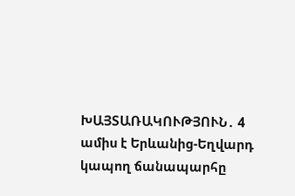ԽԱՅՏԱՌԱԿՈՒԹՅՈՒՆ․ 4 ամիս է Երևանից-Եղվարդ կապող ճանապարհը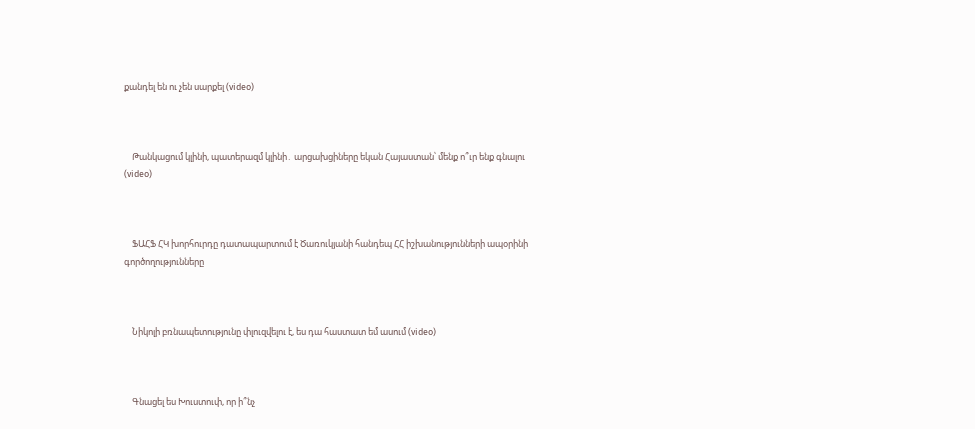քանդել են ու չեն սարքել (video)



    Թանկացում կլինի, պատերազմ կլինի․ արցախցիները եկան Հայաստան՝ մենք ո՞ւր ենք գնալու (video)



    ՖԱՀՖ ՀԿ խորհուրդը դատապարտում է Ծառուկյանի հանդեպ ՀՀ իշխանությունների ապօրինի գործողությունները



    Նիկոլի բռնապետությունը փլուզվելու է, ես դա հաստատ եմ ասում (video)



    Գնացել ես Խուստուփ, որ ի՞նչ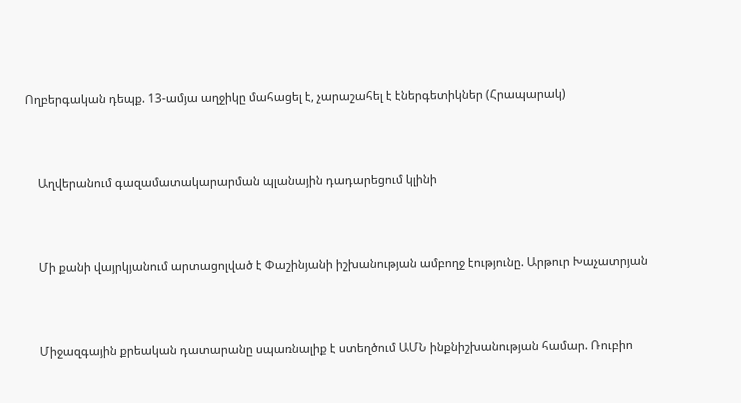Ողբերգական դեպք. 13-ամյա աղջիկը մահացել է, չարաշահել է էներգետիկներ (Հրապարակ)



    Աղվերանում գազամատակարարման պլանային դադարեցում կլինի



    Մի քանի վայրկյանում արտացոլված է Փաշինյանի իշխանության ամբողջ էությունը. Արթուր Խաչատրյան



    Միջազգային քրեական դատարանը սպառնալիք է ստեղծում ԱՄՆ ինքնիշխանության համար. Ռուբիո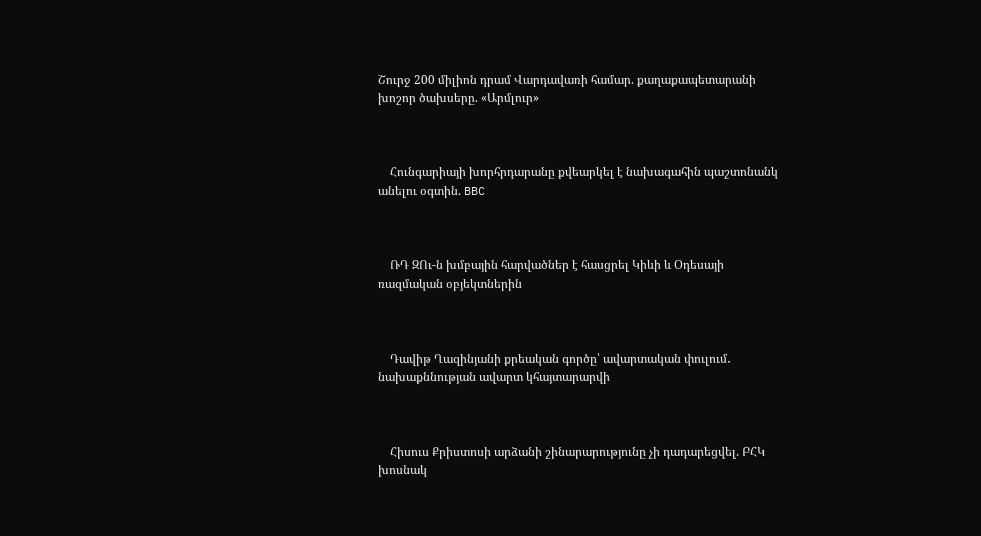Շուրջ 200 միլիոն դրամ Վարդավառի համար. քաղաքապետարանի խոշոր ծախսերը. «Արմլուր»



    Հունգարիայի խորհրդարանը քվեարկել է նախագահին պաշտոնանկ անելու օգտին. BBC



    ՌԴ ԶՈւ-ն խմբային հարվածներ է հասցրել Կիևի և Օդեսայի ռազմական օբյեկտներին



    Դավիթ Ղազինյանի քրեական գործը՝ ավարտական փուլում․ նախաքննության ավարտ կհայտարարվի



    Հիսուս Քրիստոսի արձանի շինարարությունը չի դադարեցվել. ԲՀԿ խոսնակ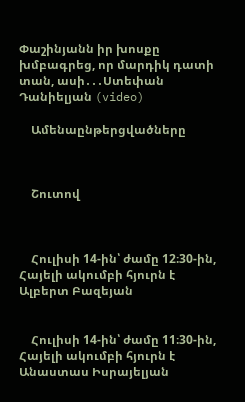Փաշինյանն իր խոսքը խմբագրեց, որ մարդիկ դատի տան, ասի․․․Ստեփան Դանիելյան (video)

    Ամենաընթերցվածները



    Շուտով



    Հուլիսի 14-ին՝ ժամը 12։30-ին, Հայելի ակումբի հյուրն է Ալբերտ Բազեյան


    Հուլիսի 14-ին՝ ժամը 11։30-ին, Հայելի ակումբի հյուրն է Անաստաս Իսրայելյան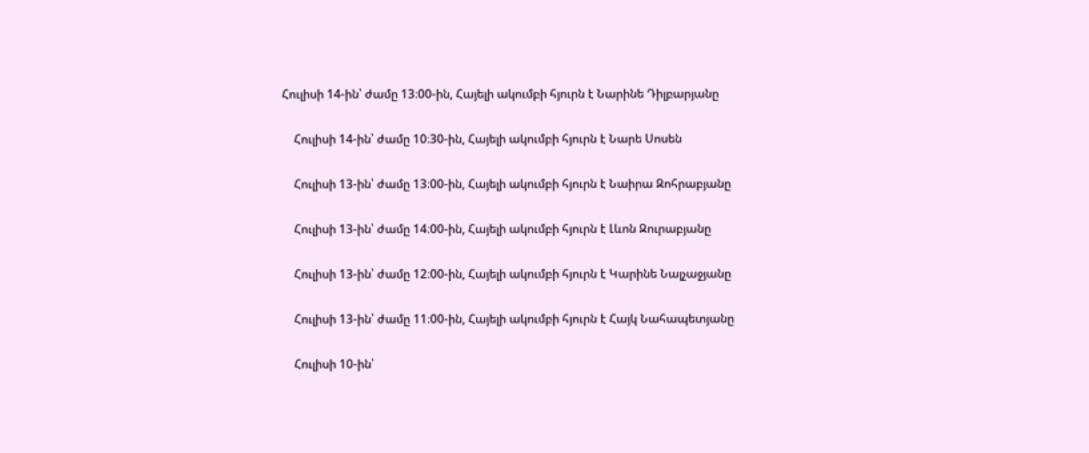Հուլիսի 14-ին՝ ժամը 13։00-ին, Հայելի ակումբի հյուրն է Նարինե Դիլբարյանը


    Հուլիսի 14-ին՝ ժամը 10։30-ին, Հայելի ակումբի հյուրն է Նարե Սոսեն


    Հուլիսի 13-ին՝ ժամը 13։00-ին, Հայելի ակումբի հյուրն է Նաիրա Զոհրաբյանը


    Հուլիսի 13-ին՝ ժամը 14։00-ին, Հայելի ակումբի հյուրն է Լևոն Զուրաբյանը


    Հուլիսի 13-ին՝ ժամը 12։00-ին, Հայելի ակումբի հյուրն է Կարինե Նալչաջյանը


    Հուլիսի 13-ին՝ ժամը 11։00-ին, Հայելի ակումբի հյուրն է Հայկ Նահապետյանը


    Հուլիսի 10-ին՝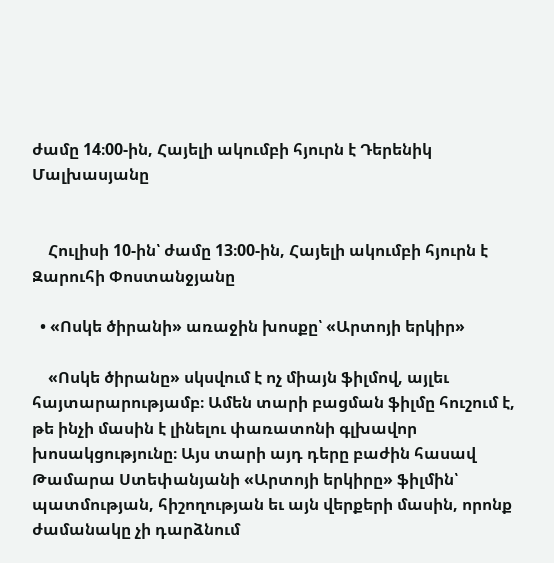ժամը 14։00-ին, Հայելի ակումբի հյուրն է Դերենիկ Մալխասյանը


    Հուլիսի 10-ին՝ ժամը 13։00-ին, Հայելի ակումբի հյուրն է Զարուհի Փոստանջյանը

  • «Ոսկե ծիրանի» առաջին խոսքը՝ «Արտոյի երկիր»

    «Ոսկե ծիրանը» սկսվում է ոչ միայն ֆիլմով, այլեւ հայտարարությամբ։ Ամեն տարի բացման ֆիլմը հուշում է, թե ինչի մասին է լինելու փառատոնի գլխավոր խոսակցությունը։ Այս տարի այդ դերը բաժին հասավ Թամարա Ստեփանյանի «Արտոյի երկիրը» ֆիլմին՝ պատմության, հիշողության եւ այն վերքերի մասին, որոնք ժամանակը չի դարձնում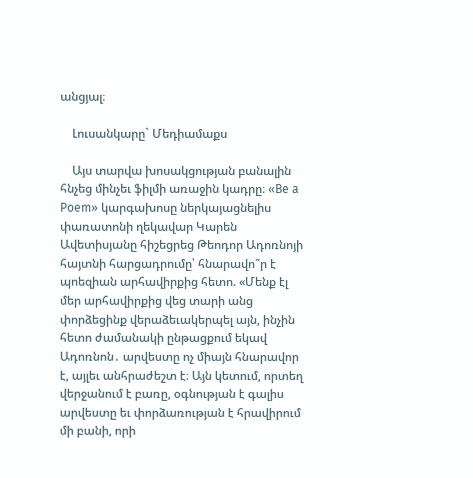անցյալ։

    Լուսանկարը` Մեդիամաքս

    Այս տարվա խոսակցության բանալին հնչեց մինչեւ ֆիլմի առաջին կադրը։ «Be a Poem» կարգախոսը ներկայացնելիս փառատոնի ղեկավար Կարեն Ավետիսյանը հիշեցրեց Թեոդոր Ադոռնոյի հայտնի հարցադրումը՝ հնարավո՞ր է պոեզիան արհավիրքից հետո. «Մենք էլ մեր արհավիրքից վեց տարի անց փորձեցինք վերաձեւակերպել այն, ինչին հետո ժամանակի ընթացքում եկավ Ադոռնոն․ արվեստը ոչ միայն հնարավոր է, այլեւ անհրաժեշտ է։ Այն կետում, որտեղ վերջանում է բառը, օգնության է գալիս արվեստը եւ փորձառության է հրավիրում մի բանի, որի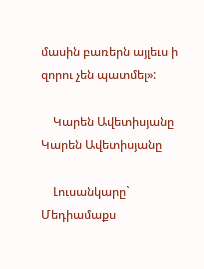մասին բառերն այլեւս ի զորու չեն պատմել»:

    Կարեն Ավետիսյանը Կարեն Ավետիսյանը

    Լուսանկարը` Մեդիամաքս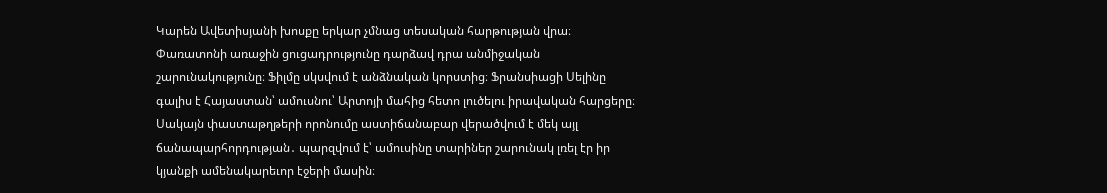Կարեն Ավետիսյանի խոսքը երկար չմնաց տեսական հարթության վրա։ Փառատոնի առաջին ցուցադրությունը դարձավ դրա անմիջական շարունակությունը։ Ֆիլմը սկսվում է անձնական կորստից։ Ֆրանսիացի Սելինը գալիս է Հայաստան՝ ամուսնու՝ Արտոյի մահից հետո լուծելու իրավական հարցերը։ Սակայն փաստաթղթերի որոնումը աստիճանաբար վերածվում է մեկ այլ ճանապարհորդության․ պարզվում է՝ ամուսինը տարիներ շարունակ լռել էր իր կյանքի ամենակարեւոր էջերի մասին։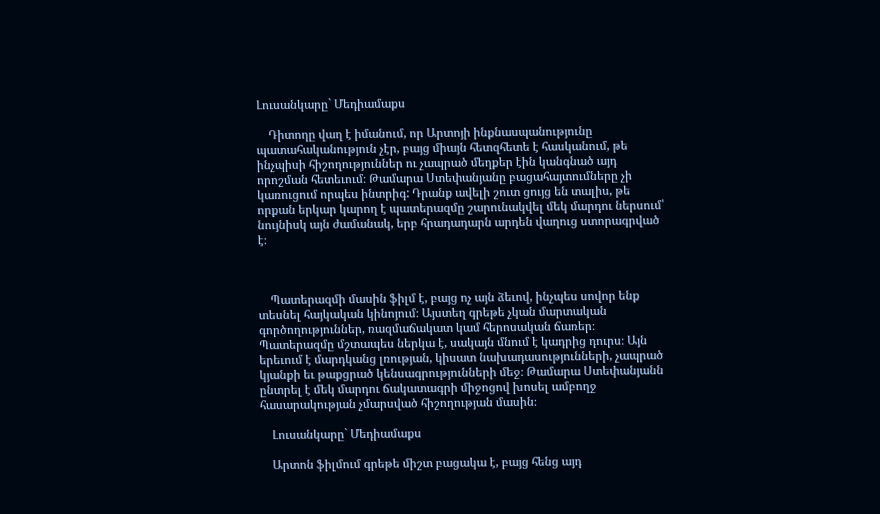Լուսանկարը` Մեդիամաքս

    Դիտողը վաղ է իմանում, որ Արտոյի ինքնասպանությունը պատահականություն չէր, բայց միայն հետզհետե է հասկանում, թե ինչպիսի հիշողություններ ու չապրած մեղքեր էին կանգնած այդ որոշման հետեւում։ Թամարա Ստեփանյանը բացահայտումները չի կառուցում որպես ինտրիգ: Դրանք ավելի շուտ ցույց են տալիս, թե որքան երկար կարող է պատերազմը շարունակվել մեկ մարդու ներսում՝ նույնիսկ այն ժամանակ, երբ հրադադարն արդեն վաղուց ստորագրված է։



    Պատերազմի մասին ֆիլմ է, բայց ոչ այն ձեւով, ինչպես սովոր ենք տեսնել հայկական կինոյում։ Այստեղ գրեթե չկան մարտական գործողություններ, ռազմաճակատ կամ հերոսական ճառեր։ Պատերազմը մշտապես ներկա է, սակայն մնում է կադրից դուրս։ Այն երեւում է մարդկանց լռության, կիսատ նախադասությունների, չապրած կյանքի եւ թաքցրած կենսագրությունների մեջ։ Թամարա Ստեփանյանն ընտրել է մեկ մարդու ճակատագրի միջոցով խոսել ամբողջ հասարակության չմարսված հիշողության մասին։

    Լուսանկարը` Մեդիամաքս

    Արտոն ֆիլմում գրեթե միշտ բացակա է, բայց հենց այդ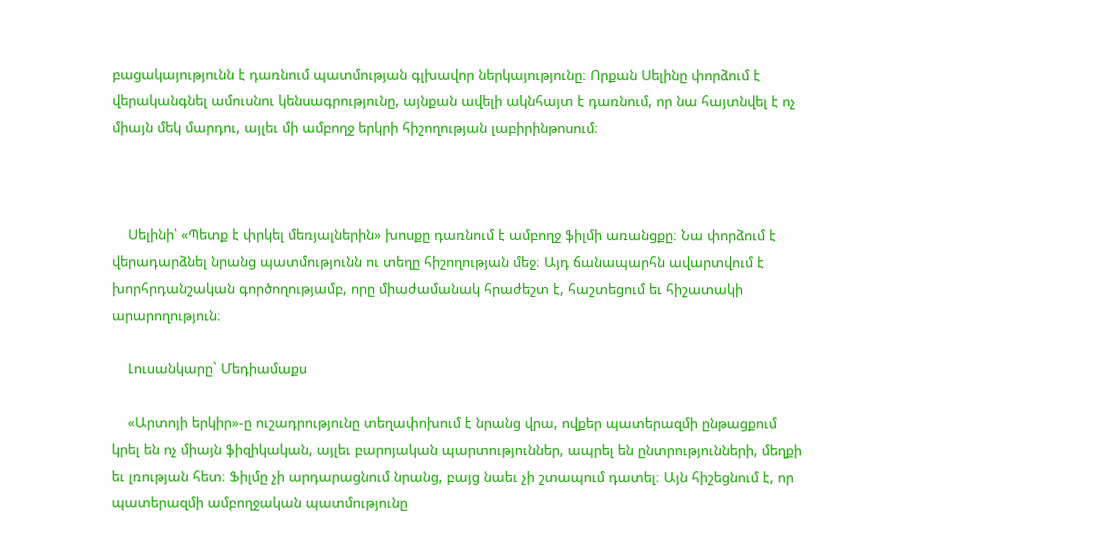բացակայությունն է դառնում պատմության գլխավոր ներկայությունը։ Որքան Սելինը փորձում է վերականգնել ամուսնու կենսագրությունը, այնքան ավելի ակնհայտ է դառնում, որ նա հայտնվել է ոչ միայն մեկ մարդու, այլեւ մի ամբողջ երկրի հիշողության լաբիրինթոսում։



    Սելինի՝ «Պետք է փրկել մեռյալներին» խոսքը դառնում է ամբողջ ֆիլմի առանցքը։ Նա փորձում է վերադարձնել նրանց պատմությունն ու տեղը հիշողության մեջ։ Այդ ճանապարհն ավարտվում է խորհրդանշական գործողությամբ, որը միաժամանակ հրաժեշտ է, հաշտեցում եւ հիշատակի արարողություն։

    Լուսանկարը` Մեդիամաքս

    «Արտոյի երկիր»-ը ուշադրությունը տեղափոխում է նրանց վրա, ովքեր պատերազմի ընթացքում կրել են ոչ միայն ֆիզիկական, այլեւ բարոյական պարտություններ, ապրել են ընտրությունների, մեղքի եւ լռության հետ։ Ֆիլմը չի արդարացնում նրանց, բայց նաեւ չի շտապում դատել։ Այն հիշեցնում է, որ պատերազմի ամբողջական պատմությունը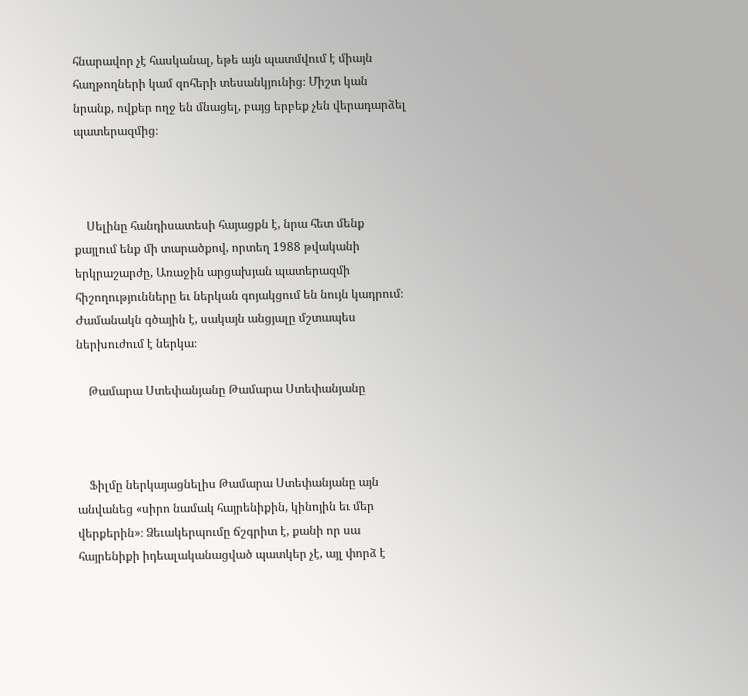հնարավոր չէ հասկանալ, եթե այն պատմվում է միայն հաղթողների կամ զոհերի տեսանկյունից։ Միշտ կան նրանք, ովքեր ողջ են մնացել, բայց երբեք չեն վերադարձել պատերազմից։



    Սելինը հանդիսատեսի հայացքն է, նրա հետ մենք քայլում ենք մի տարածքով, որտեղ 1988 թվականի երկրաշարժը, Առաջին արցախյան պատերազմի հիշողությունները եւ ներկան գոյակցում են նույն կադրում։ Ժամանակն գծային է, սակայն անցյալը մշտապես ներխուժում է ներկա։

    Թամարա Ստեփանյանը Թամարա Ստեփանյանը



    Ֆիլմը ներկայացնելիս Թամարա Ստեփանյանը այն անվանեց «սիրո նամակ հայրենիքին, կինոյին եւ մեր վերքերին»։ Ձեւակերպումը ճշգրիտ է, քանի որ սա հայրենիքի իդեալականացված պատկեր չէ, այլ փորձ է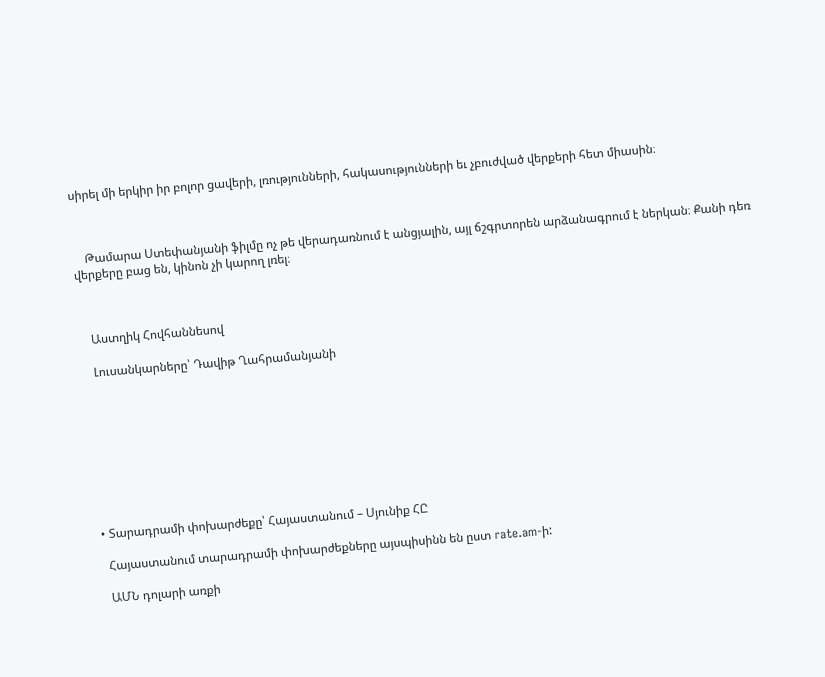սիրել մի երկիր իր բոլոր ցավերի, լռությունների, հակասությունների եւ չբուժված վերքերի հետ միասին։



    Թամարա Ստեփանյանի ֆիլմը ոչ թե վերադառնում է անցյալին, այլ ճշգրտորեն արձանագրում է ներկան։ Քանի դեռ վերքերը բաց են, կինոն չի կարող լռել։



    Աստղիկ Հովհաննեսով

    Լուսանկարները՝ Դավիթ Ղահրամանյանի









  • Տարադրամի փոխարժեքը՝ Հայաստանում – Սյունիք ՀԸ

    Հայաստանում տարադրամի փոխարժեքները այսպիսինն են ըստ rate.am-ի:

    ԱՄՆ դոլարի առքի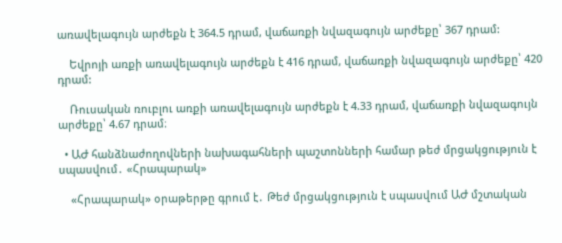առավելագույն արժեքն է 364.5 դրամ, վաճառքի նվազագույն արժեքը՝ 367 դրամ:

    Եվրոյի առքի առավելագույն արժեքն է 416 դրամ, վաճառքի նվազագույն արժեքը՝ 420 դրամ:

    Ռուսական ռուբլու առքի առավելագույն արժեքն է 4.33 դրամ, վաճառքի նվազագույն արժեքը՝ 4.67 դրամ։

  • ԱԺ հանձնաժողովների նախագահների պաշտոնների համար թեժ մրցակցություն է սպասվում․ «Հրապարակ»

    «Հրապարակ» օրաթերթը գրում է․ Թեժ մրցակցություն է սպասվում ԱԺ մշտական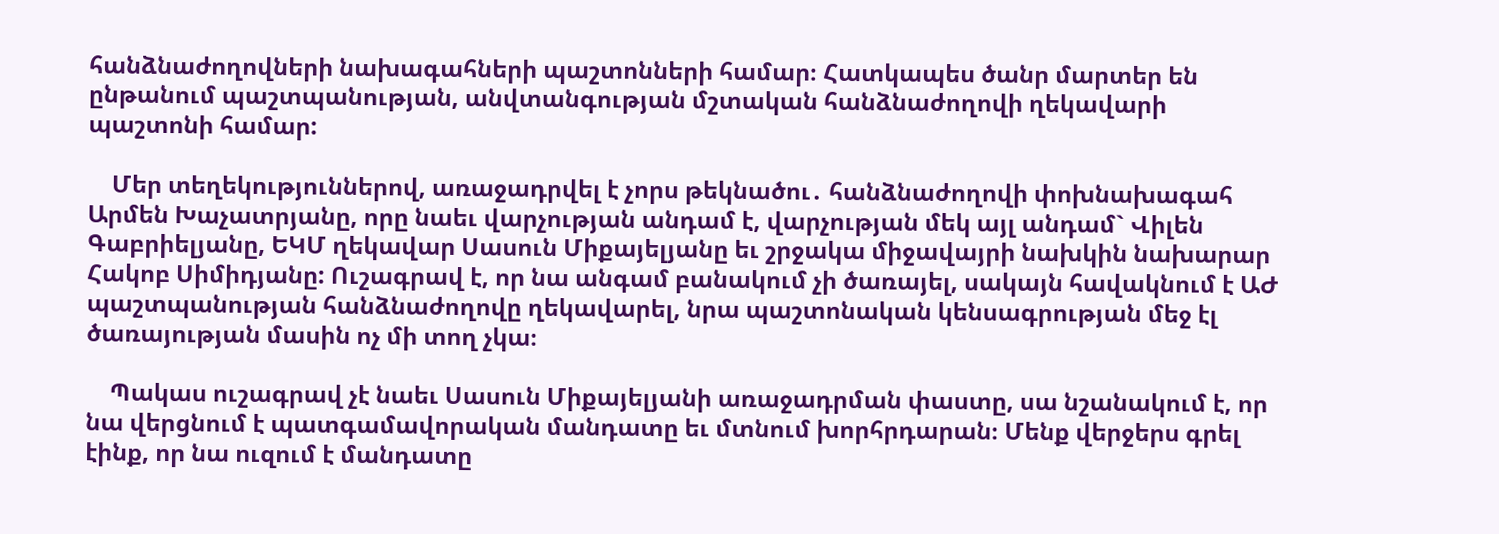հանձնաժողովների նախագահների պաշտոնների համար։ Հատկապես ծանր մարտեր են ընթանում պաշտպանության, անվտանգության մշտական հանձնաժողովի ղեկավարի պաշտոնի համար:

    Մեր տեղեկություններով, առաջադրվել է չորս թեկնածու․ հանձնաժողովի փոխնախագահ Արմեն Խաչատրյանը, որը նաեւ վարչության անդամ է, վարչության մեկ այլ անդամ` Վիլեն Գաբրիելյանը, ԵԿՄ ղեկավար Սասուն Միքայելյանը եւ շրջակա միջավայրի նախկին նախարար Հակոբ Սիմիդյանը: Ուշագրավ է, որ նա անգամ բանակում չի ծառայել, սակայն հավակնում է ԱԺ պաշտպանության հանձնաժողովը ղեկավարել, նրա պաշտոնական կենսագրության մեջ էլ ծառայության մասին ոչ մի տող չկա։

    Պակաս ուշագրավ չէ նաեւ Սասուն Միքայելյանի առաջադրման փաստը, սա նշանակում է, որ նա վերցնում է պատգամավորական մանդատը եւ մտնում խորհրդարան։ Մենք վերջերս գրել էինք, որ նա ուզում է մանդատը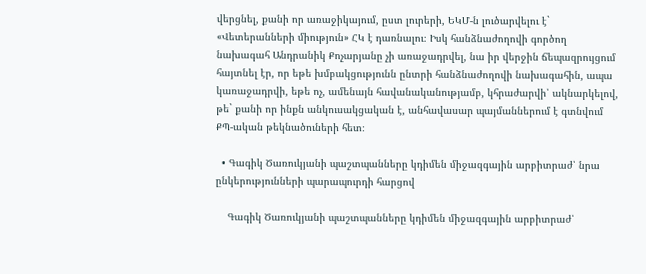վերցնել, քանի որ առաջիկայում, ըստ լուրերի, ԵԿՄ-ն լուծարվելու է` «Վետերանների միություն» ՀԿ է դառնալու։ Իսկ հանձնաժողովի գործող նախագահ Անդրանիկ Քոչարյանը չի առաջադրվել, նա իր վերջին ճեպազրույցում հայտնել էր, որ եթե խմբակցությունն ընտրի հանձնաժողովի նախագահին, ապա կառաջադրվի, եթե ոչ, ամենայն հավանականությամբ, կհրաժարվի՝ ակնարկելով, թե` քանի որ ինքն անկուսակցական է, անհավասար պայմաններում է գտնվում ՔՊ-ական թեկնածուների հետ։

  • Գագիկ Ծառուկյանի պաշտպանները կդիմեն միջազգային արբիտրաժ՝ նրա ընկերությունների պարապուրդի հարցով

    Գագիկ Ծառուկյանի պաշտպանները կդիմեն միջազգային արբիտրաժ՝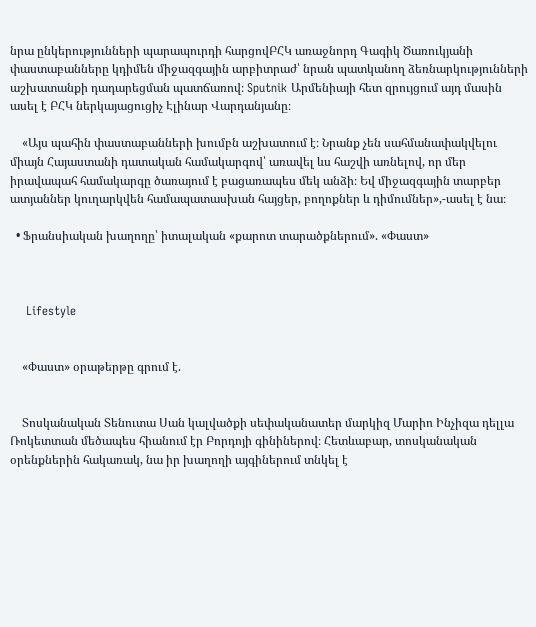նրա ընկերությունների պարապուրդի հարցովԲՀԿ առաջնորդ Գագիկ Ծառուկյանի փաստաբանները կդիմեն միջազգային արբիտրաժ՝ նրան պատկանող ձեռնարկությունների աշխատանքի դադարեցման պատճառով։ Sputnik Արմենիայի հետ զրույցում այդ մասին ասել է ԲՀԿ ներկայացուցիչ Էլինար Վարդանյանը։

    «Այս պահին փաստաբանների խումբն աշխատում է։ Նրանք չեն սահմանափակվելու միայն Հայաստանի դատական համակարգով՝ առավել ևս հաշվի առնելով, որ մեր իրավապահ համակարգը ծառայում է բացառապես մեկ անձի։ Եվ միջազգային տարբեր ատյաններ կուղարկվեն համապատասխան հայցեր, բողոքներ և դիմումներ»,-ասել է նա։

  • Ֆրանսիական խաղողը՝ իտալական «քարոտ տարածքներում». «Փաստ»



    Lifestyle


    «Փաստ» օրաթերթը գրում է.


    Տոսկանական Տենուտա Սան կալվածքի սեփականատեր մարկիզ Մարիո Ինչիզա դելլա Ռոկետտան մեծապես հիանում էր Բորդոյի գինիներով։ Հետևաբար, տոսկանական օրենքներին հակառակ, նա իր խաղողի այգիներում տնկել է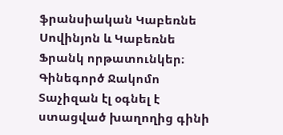ֆրանսիական Կաբեռնե Սովինյոն և Կաբեռնե Ֆրանկ որթատունկեր։ Գինեգործ Ջակոմո Տաչիզան էլ օգնել է ստացված խաղողից գինի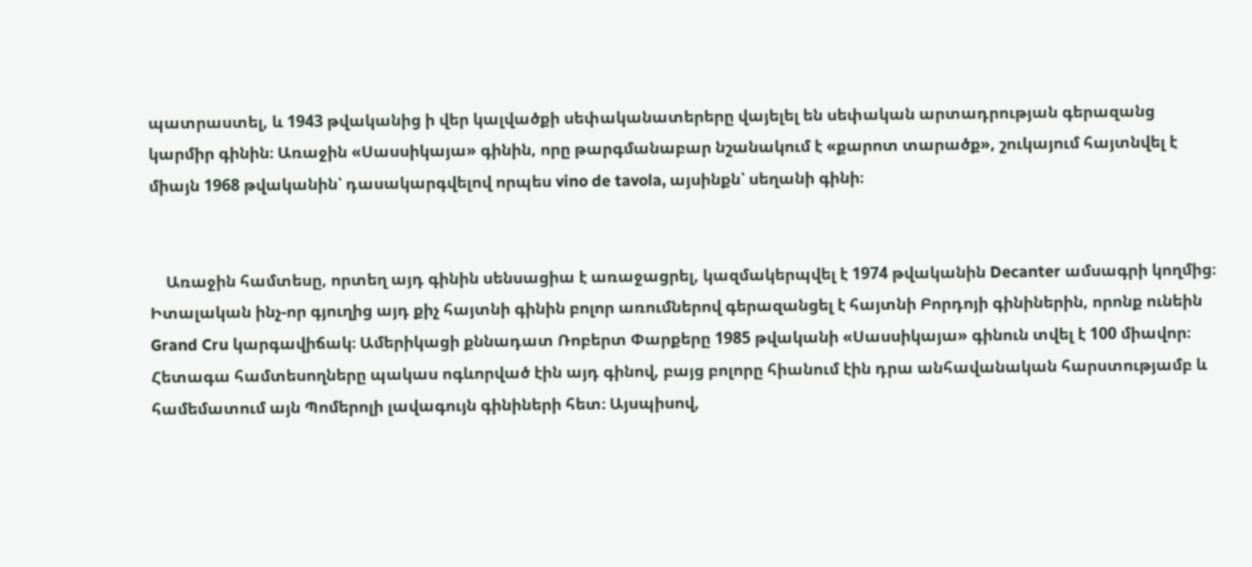պատրաստել, և 1943 թվականից ի վեր կալվածքի սեփականատերերը վայելել են սեփական արտադրության գերազանց կարմիր գինին։ Առաջին «Սասսիկայա» գինին, որը թարգմանաբար նշանակում է «քարոտ տարածք», շուկայում հայտնվել է միայն 1968 թվականին՝ դասակարգվելով որպես vino de tavola, այսինքն՝ սեղանի գինի։


    Առաջին համտեսը, որտեղ այդ գինին սենսացիա է առաջացրել, կազմակերպվել է 1974 թվականին Decanter ամսագրի կողմից։ Իտալական ինչ-որ գյուղից այդ քիչ հայտնի գինին բոլոր առումներով գերազանցել է հայտնի Բորդոյի գինիներին, որոնք ունեին Grand Cru կարգավիճակ։ Ամերիկացի քննադատ Ռոբերտ Փարքերը 1985 թվականի «Սասսիկայա» գինուն տվել է 100 միավոր։ Հետագա համտեսողները պակաս ոգևորված էին այդ գինով, բայց բոլորը հիանում էին դրա անհավանական հարստությամբ և համեմատում այն Պոմերոլի լավագույն գինիների հետ։ Այսպիսով,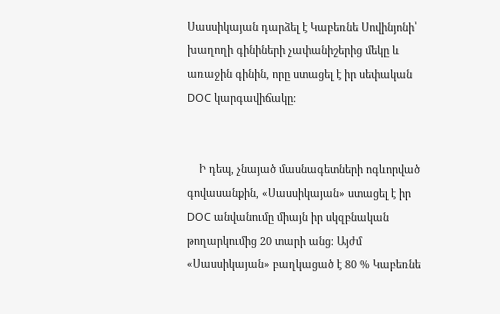Սասսիկայան դարձել է Կաբեռնե Սովինյոնի՝ խաղողի գինիների չափանիշերից մեկը և առաջին գինին, որը ստացել է իր սեփական DOC կարգավիճակը։


    Ի դեպ, չնայած մասնագետների ոգևորված գովասանքին, «Սասսիկայան» ստացել է իր DOC անվանումը միայն իր սկզբնական թողարկումից 20 տարի անց։ Այժմ «Սասսիկայան» բաղկացած է 80 % Կաբեռնե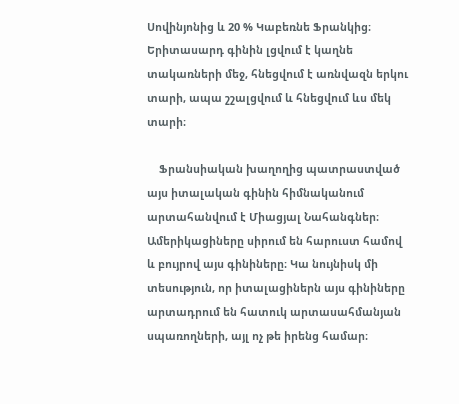Սովինյոնից և 20 % Կաբեռնե Ֆրանկից։ Երիտասարդ գինին լցվում է կաղնե տակառների մեջ, հնեցվում է առնվազն երկու տարի, ապա շշալցվում և հնեցվում ևս մեկ տարի։

    Ֆրանսիական խաղողից պատրաստված այս իտալական գինին հիմնականում արտահանվում է Միացյալ Նահանգներ։ Ամերիկացիները սիրում են հարուստ համով և բույրով այս գինիները։ Կա նույնիսկ մի տեսություն, որ իտալացիներն այս գինիները արտադրում են հատուկ արտասահմանյան սպառողների, այլ ոչ թե իրենց համար։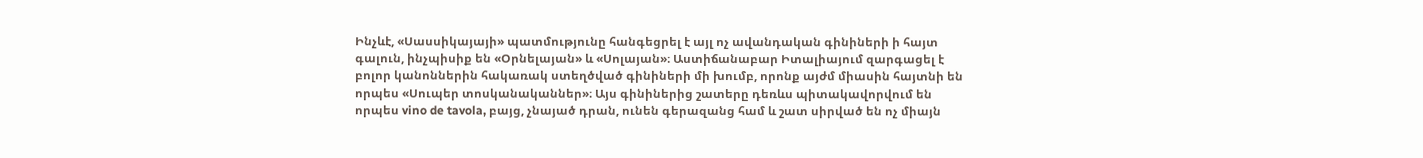Ինչևէ, «Սասսիկայայի» պատմությունը հանգեցրել է այլ ոչ ավանդական գինիների ի հայտ գալուն, ինչպիսիք են «Օրնելայան» և «Սոլայան»։ Աստիճանաբար Իտալիայում զարգացել է բոլոր կանոններին հակառակ ստեղծված գինիների մի խումբ, որոնք այժմ միասին հայտնի են որպես «Սուպեր տոսկանականներ»։ Այս գինիներից շատերը դեռևս պիտակավորվում են որպես vino de tavola, բայց, չնայած դրան, ունեն գերազանց համ և շատ սիրված են ոչ միայն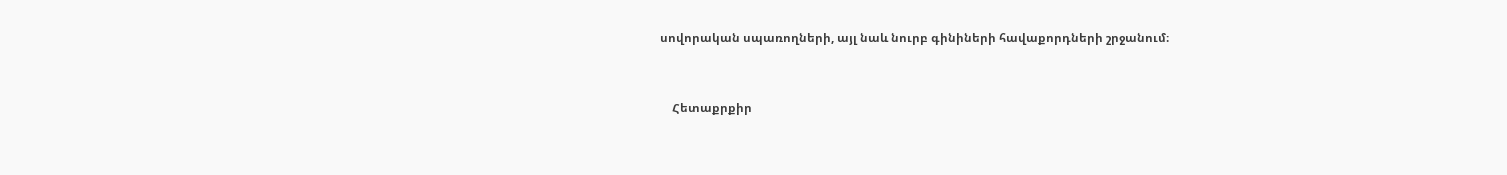սովորական սպառողների, այլ նաև նուրբ գինիների հավաքորդների շրջանում։


    Հետաքրքիր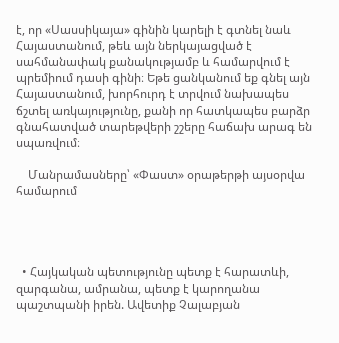է, որ «Սասսիկայա» գինին կարելի է գտնել նաև Հայաստանում, թեև այն ներկայացված է սահմանափակ քանակությամբ և համարվում է պրեմիում դասի գինի։ Եթե ցանկանում եք գնել այն Հայաստանում, խորհուրդ է տրվում նախապես ճշտել առկայությունը, քանի որ հատկապես բարձր գնահատված տարեթվերի շշերը հաճախ արագ են սպառվում։

    Մանրամասները՝ «Փաստ» օրաթերթի այսօրվա համարում




  • Հայկական պետությունը պետք է հարատևի, զարգանա, ամրանա, պետք է կարողանա պաշտպանի իրեն. Ավետիք Չալաբյան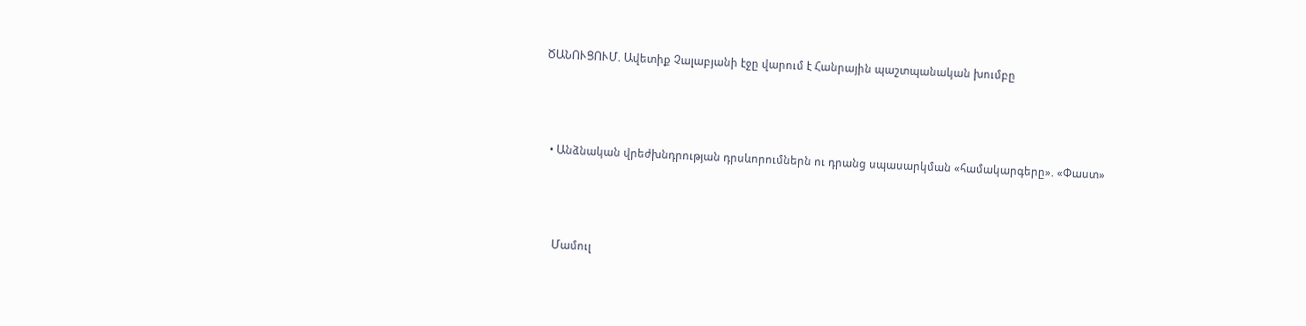ԾԱՆՈՒՑՈՒՄ. Ավետիք Չալաբյանի էջը վարում է Հանրային պաշտպանական խումբը



  • Անձնական վրեժխնդրության դրսևորումներն ու դրանց սպասարկման «համակարգերը». «Փաստ»



    Մամուլ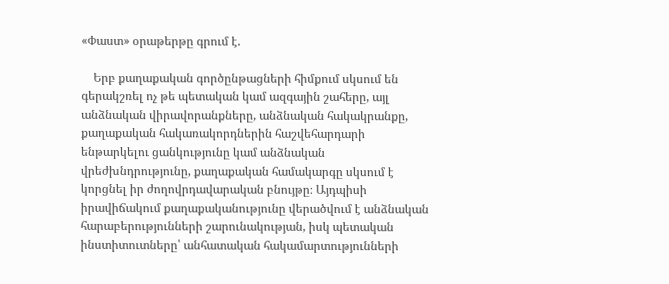«Փաստ» օրաթերթը գրում է.

    Երբ քաղաքական գործընթացների հիմքում սկսում են գերակշռել ոչ թե պետական կամ ազգային շահերը, այլ անձնական վիրավորանքները, անձնական հակակրանքը, քաղաքական հակառակորդներին հաշվեհարդարի ենթարկելու ցանկությունը կամ անձնական վրեժխնդրությունը, քաղաքական համակարգը սկսում է կորցնել իր ժողովրդավարական բնույթը։ Այդպիսի իրավիճակում քաղաքականությունը վերածվում է անձնական հարաբերությունների շարունակության, իսկ պետական ինստիտուտները՝ անհատական հակամարտությունների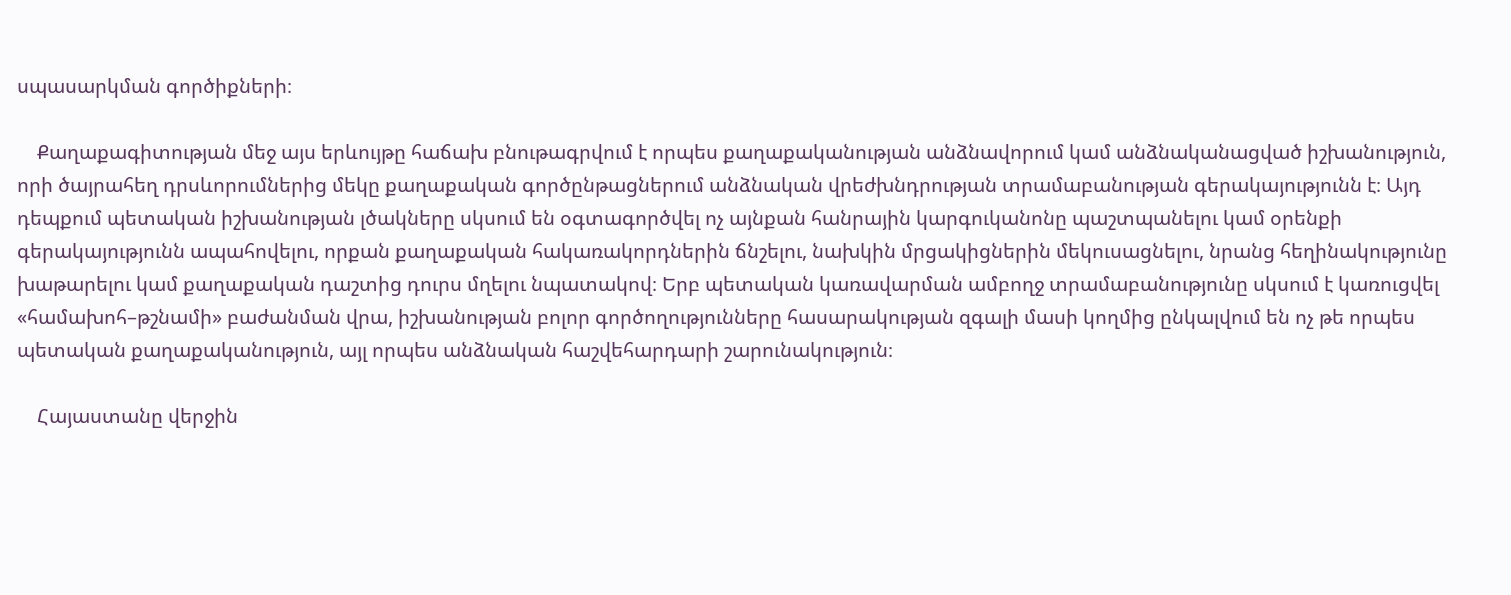սպասարկման գործիքների։

    Քաղաքագիտության մեջ այս երևույթը հաճախ բնութագրվում է որպես քաղաքականության անձնավորում կամ անձնականացված իշխանություն, որի ծայրահեղ դրսևորումներից մեկը քաղաքական գործընթացներում անձնական վրեժխնդրության տրամաբանության գերակայությունն է։ Այդ դեպքում պետական իշխանության լծակները սկսում են օգտագործվել ոչ այնքան հանրային կարգուկանոնը պաշտպանելու կամ օրենքի գերակայությունն ապահովելու, որքան քաղաքական հակառակորդներին ճնշելու, նախկին մրցակիցներին մեկուսացնելու, նրանց հեղինակությունը խաթարելու կամ քաղաքական դաշտից դուրս մղելու նպատակով։ Երբ պետական կառավարման ամբողջ տրամաբանությունը սկսում է կառուցվել «համախոհ–թշնամի» բաժանման վրա, իշխանության բոլոր գործողությունները հասարակության զգալի մասի կողմից ընկալվում են ոչ թե որպես պետական քաղաքականություն, այլ որպես անձնական հաշվեհարդարի շարունակություն։

    Հայաստանը վերջին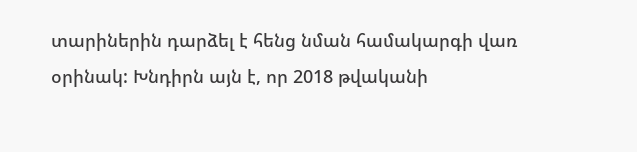տարիներին դարձել է հենց նման համակարգի վառ օրինակ: Խնդիրն այն է, որ 2018 թվականի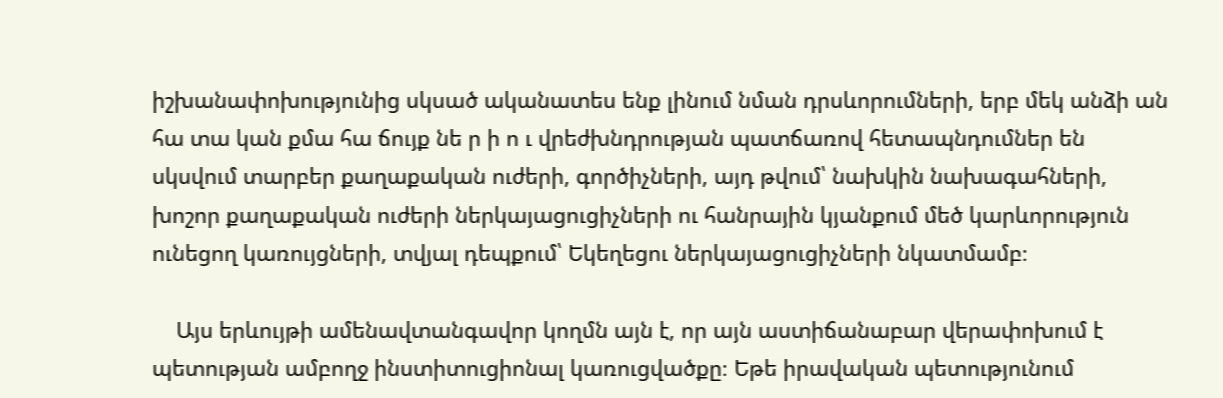իշխանափոխությունից սկսած ականատես ենք լինում նման դրսևորումների, երբ մեկ անձի ան հա տա կան քմա հա ճույք նե ր ի ո ւ վրեժխնդրության պատճառով հետապնդումներ են սկսվում տարբեր քաղաքական ուժերի, գործիչների, այդ թվում՝ նախկին նախագահների, խոշոր քաղաքական ուժերի ներկայացուցիչների ու հանրային կյանքում մեծ կարևորություն ունեցող կառույցների, տվյալ դեպքում՝ Եկեղեցու ներկայացուցիչների նկատմամբ։

    Այս երևույթի ամենավտանգավոր կողմն այն է, որ այն աստիճանաբար վերափոխում է պետության ամբողջ ինստիտուցիոնալ կառուցվածքը։ Եթե իրավական պետությունում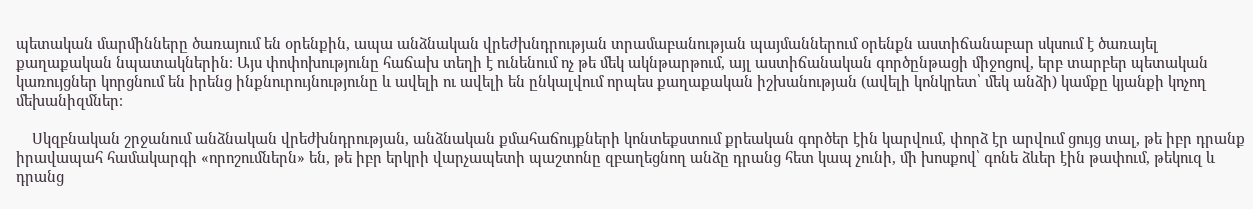պետական մարմինները ծառայում են օրենքին, ապա անձնական վրեժխնդրության տրամաբանության պայմաններում օրենքն աստիճանաբար սկսում է ծառայել քաղաքական նպատակներին։ Այս փոփոխությունը հաճախ տեղի է ունենում ոչ թե մեկ ակնթարթում, այլ աստիճանական գործընթացի միջոցով, երբ տարբեր պետական կառույցներ կորցնում են իրենց ինքնուրույնությունը և ավելի ու ավելի են ընկալվում որպես քաղաքական իշխանության (ավելի կոնկրետ՝ մեկ անձի) կամքը կյանքի կոչող մեխանիզմներ։

    Սկզբնական շրջանում անձնական վրեժխնդրության, անձնական քմահաճույքների կոնտեքստում քրեական գործեր էին կարվում, փորձ էր արվում ցույց տալ, թե իբր դրանք իրավապահ համակարգի «որոշումներն» են, թե իբր երկրի վարչապետի պաշտոնը զբաղեցնող անձը դրանց հետ կապ չունի, մի խոսքով՝ գոնե ձևեր էին թափում, թեկուզ և դրանց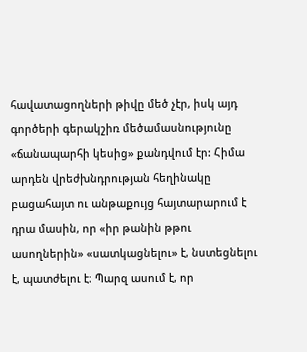հավատացողների թիվը մեծ չէր, իսկ այդ գործերի գերակշիռ մեծամասնությունը «ճանապարհի կեսից» քանդվում էր: Հիմա արդեն վրեժխնդրության հեղինակը բացահայտ ու անթաքույց հայտարարում է դրա մասին, որ «իր թանին թթու ասողներին» «սատկացնելու» է, նստեցնելու է, պատժելու է։ Պարզ ասում է, որ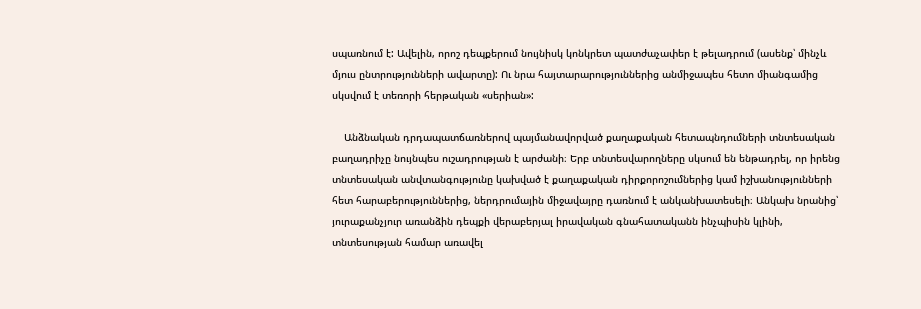սպառնում է: Ավելին, որոշ դեպքերում նույնիսկ կոնկրետ պատժաչափեր է թելադրում (ասենք՝ մինչև մյուս ընտրությունների ավարտը): Ու նրա հայտարարություններից անմիջապես հետո միանգամից սկսվում է տեռորի հերթական «սերիան»:

    Անձնական դրդապատճառներով պայմանավորված քաղաքական հետապնդումների տնտեսական բաղադրիչը նույնպես ուշադրության է արժանի։ Երբ տնտեսվարողները սկսում են ենթադրել, որ իրենց տնտեսական անվտանգությունը կախված է քաղաքական դիրքորոշումներից կամ իշխանությունների հետ հարաբերություններից, ներդրումային միջավայրը դառնում է անկանխատեսելի։ Անկախ նրանից՝ յուրաքանչյուր առանձին դեպքի վերաբերյալ իրավական գնահատականն ինչպիսին կլինի, տնտեսության համար առավել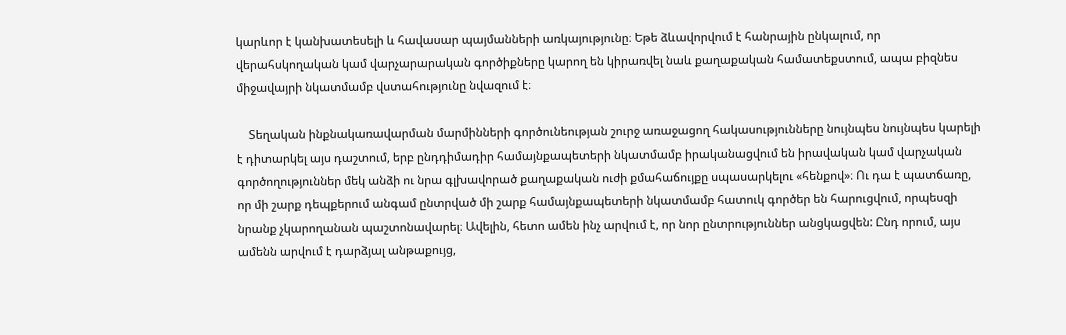կարևոր է կանխատեսելի և հավասար պայմանների առկայությունը։ Եթե ձևավորվում է հանրային ընկալում, որ վերահսկողական կամ վարչարարական գործիքները կարող են կիրառվել նաև քաղաքական համատեքստում, ապա բիզնես միջավայրի նկատմամբ վստահությունը նվազում է։

    Տեղական ինքնակառավարման մարմինների գործունեության շուրջ առաջացող հակասությունները նույնպես նույնպես կարելի է դիտարկել այս դաշտում, երբ ընդդիմադիր համայնքապետերի նկատմամբ իրականացվում են իրավական կամ վարչական գործողություններ մեկ անձի ու նրա գլխավորած քաղաքական ուժի քմահաճույքը սպասարկելու «հենքով»։ Ու դա է պատճառը, որ մի շարք դեպքերում անգամ ընտրված մի շարք համայնքապետերի նկատմամբ հատուկ գործեր են հարուցվում, որպեսզի նրանք չկարողանան պաշտոնավարել։ Ավելին, հետո ամեն ինչ արվում է, որ նոր ընտրություններ անցկացվեն: Ընդ որում, այս ամենն արվում է դարձյալ անթաքույց,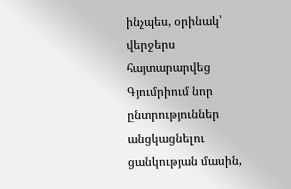ինչպես, օրինակ՝ վերջերս հայտարարվեց Գյումրիում նոր ընտրություններ անցկացնելու ցանկության մասին,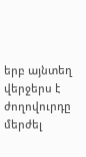երբ այնտեղ վերջերս է ժողովուրդը մերժել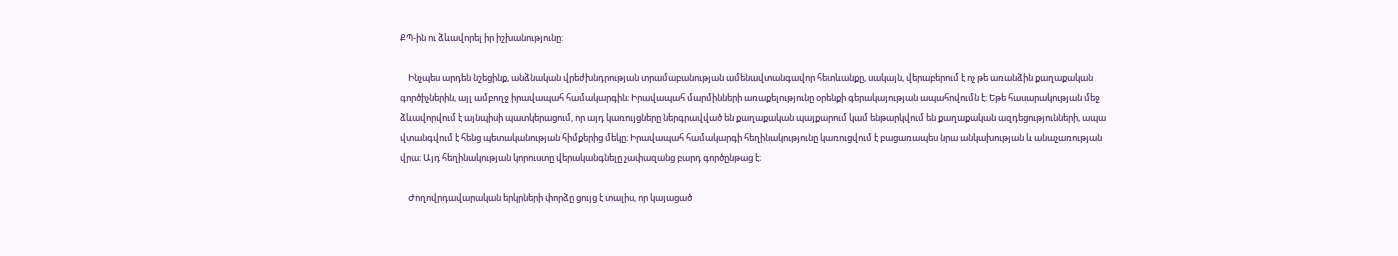ՔՊ-ին ու ձևավորել իր իշխանությունը:

    Ինչպես արդեն նշեցինք, անձնական վրեժխնդրության տրամաբանության ամենավտանգավոր հետևանքը, սակայն, վերաբերում է ոչ թե առանձին քաղաքական գործիչներին, այլ ամբողջ իրավապահ համակարգին։ Իրավապահ մարմինների առաքելությունը օրենքի գերակայության ապահովումն է։ Եթե հասարակության մեջ ձևավորվում է այնպիսի պատկերացում, որ այդ կառույցները ներգրավված են քաղաքական պայքարում կամ ենթարկվում են քաղաքական ազդեցությունների, ապա վտանգվում է հենց պետականության հիմքերից մեկը։ Իրավապահ համակարգի հեղինակությունը կառուցվում է բացառապես նրա անկախության և անաչառության վրա։ Այդ հեղինակության կորուստը վերականգնելը չափազանց բարդ գործընթաց է։

    Ժողովրդավարական երկրների փորձը ցույց է տալիս, որ կայացած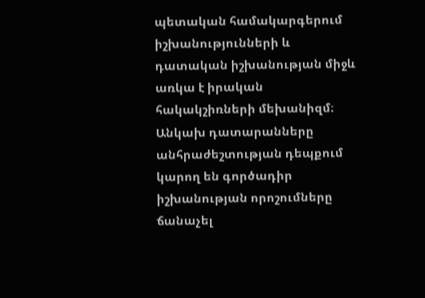պետական համակարգերում իշխանությունների և դատական իշխանության միջև առկա է իրական հակակշիռների մեխանիզմ։ Անկախ դատարանները անհրաժեշտության դեպքում կարող են գործադիր իշխանության որոշումները ճանաչել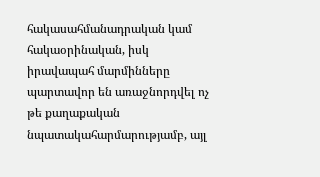հակասահմանադրական կամ հակաօրինական, իսկ իրավապահ մարմինները պարտավոր են առաջնորդվել ոչ թե քաղաքական նպատակահարմարությամբ, այլ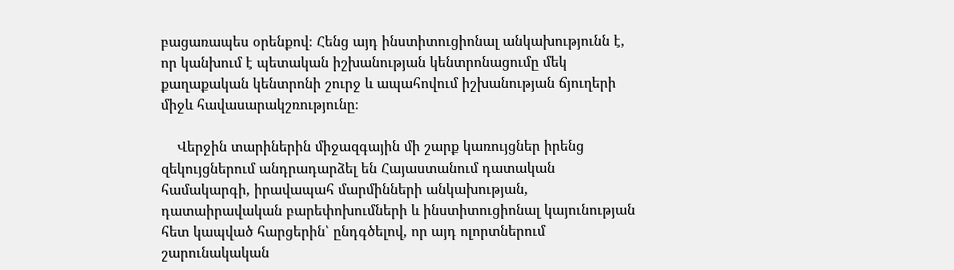բացառապես օրենքով։ Հենց այդ ինստիտուցիոնալ անկախությունն է, որ կանխում է պետական իշխանության կենտրոնացումը մեկ քաղաքական կենտրոնի շուրջ և ապահովում իշխանության ճյուղերի միջև հավասարակշռությունը։

    Վերջին տարիներին միջազգային մի շարք կառույցներ իրենց զեկույցներում անդրադարձել են Հայաստանում դատական համակարգի, իրավապահ մարմինների անկախության, դատաիրավական բարեփոխումների և ինստիտուցիոնալ կայունության հետ կապված հարցերին՝ ընդգծելով, որ այդ ոլորտներում շարունակական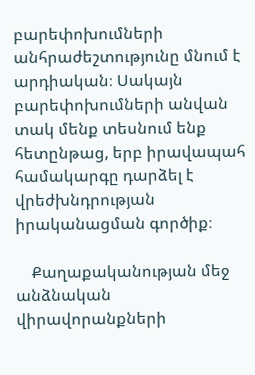բարեփոխումների անհրաժեշտությունը մնում է արդիական։ Սակայն բարեփոխումների անվան տակ մենք տեսնում ենք հետընթաց, երբ իրավապահ համակարգը դարձել է վրեժխնդրության իրականացման գործիք։

    Քաղաքականության մեջ անձնական վիրավորանքների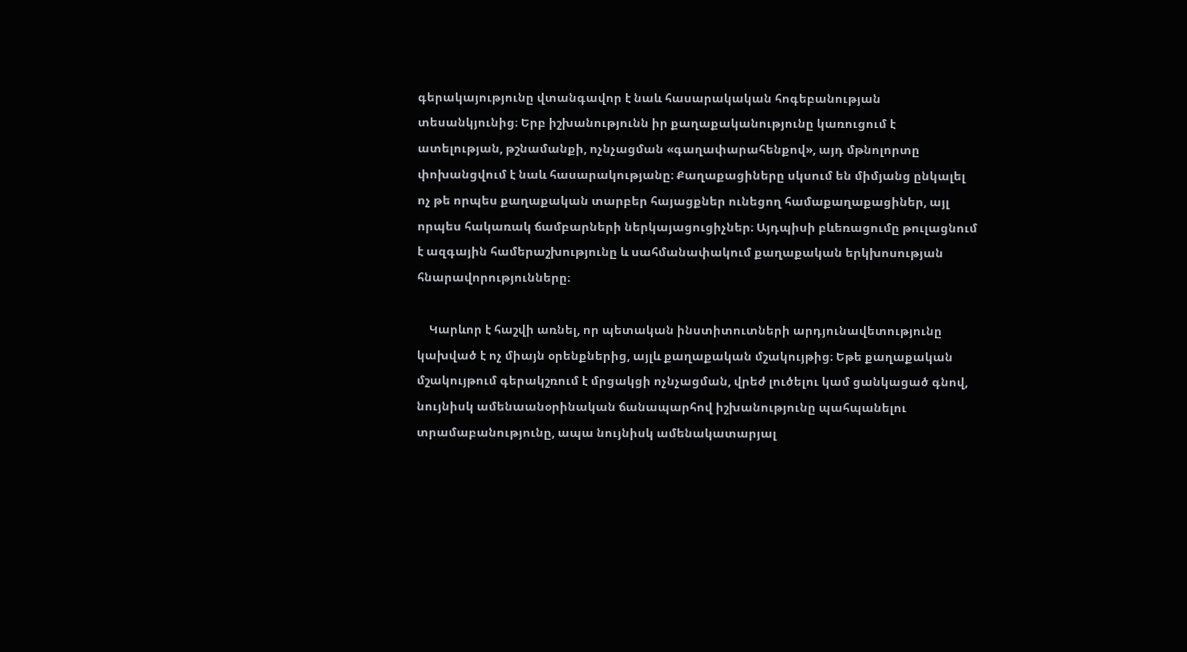գերակայությունը վտանգավոր է նաև հասարակական հոգեբանության տեսանկյունից։ Երբ իշխանությունն իր քաղաքականությունը կառուցում է ատելության, թշնամանքի, ոչնչացման «գաղափարահենքով», այդ մթնոլորտը փոխանցվում է նաև հասարակությանը։ Քաղաքացիները սկսում են միմյանց ընկալել ոչ թե որպես քաղաքական տարբեր հայացքներ ունեցող համաքաղաքացիներ, այլ որպես հակառակ ճամբարների ներկայացուցիչներ։ Այդպիսի բևեռացումը թուլացնում է ազգային համերաշխությունը և սահմանափակում քաղաքական երկխոսության հնարավորությունները։

    Կարևոր է հաշվի առնել, որ պետական ինստիտուտների արդյունավետությունը կախված է ոչ միայն օրենքներից, այլև քաղաքական մշակույթից։ Եթե քաղաքական մշակույթում գերակշռում է մրցակցի ոչնչացման, վրեժ լուծելու կամ ցանկացած գնով, նույնիսկ ամենաանօրինական ճանապարհով իշխանությունը պահպանելու տրամաբանությունը, ապա նույնիսկ ամենակատարյալ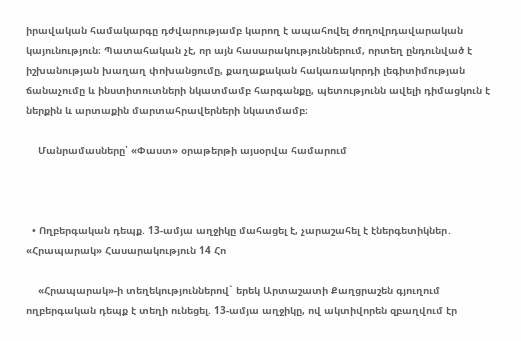իրավական համակարգը դժվարությամբ կարող է ապահովել ժողովրդավարական կայունություն։ Պատահական չէ, որ այն հասարակություններում, որտեղ ընդունված է իշխանության խաղաղ փոխանցումը, քաղաքական հակառակորդի լեգիտիմության ճանաչումը և ինստիտուտների նկատմամբ հարգանքը, պետությունն ավելի դիմացկուն է ներքին և արտաքին մարտահրավերների նկատմամբ։

    Մանրամասները՝ «Փաստ» օրաթերթի այսօրվա համարում



  • Ողբերգական դեպք. 13-ամյա աղջիկը մահացել է, չարաշահել է էներգետիկներ․ «Հրապարակ» Հասարակություն 14 Հո

    «Հրապարակ»-ի տեղեկություններով` երեկ Արտաշատի Քաղցրաշեն գյուղում ողբերգական դեպք է տեղի ունեցել. 13-ամյա աղջիկը, ով ակտիվորեն զբաղվում էր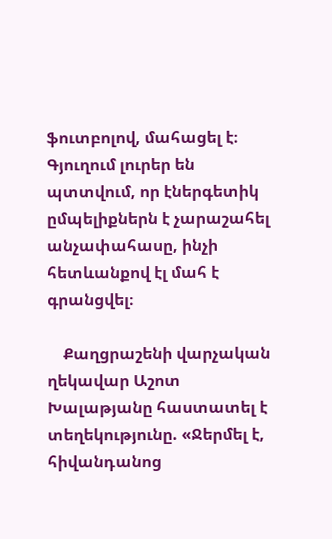ֆուտբոլով, մահացել է։ Գյուղում լուրեր են պտտվում, որ էներգետիկ ըմպելիքներն է չարաշահել անչափահասը, ինչի հետևանքով էլ մահ է գրանցվել։

    Քաղցրաշենի վարչական ղեկավար Աշոտ Խալաթյանը հաստատել է տեղեկությունը. «Ջերմել է, հիվանդանոց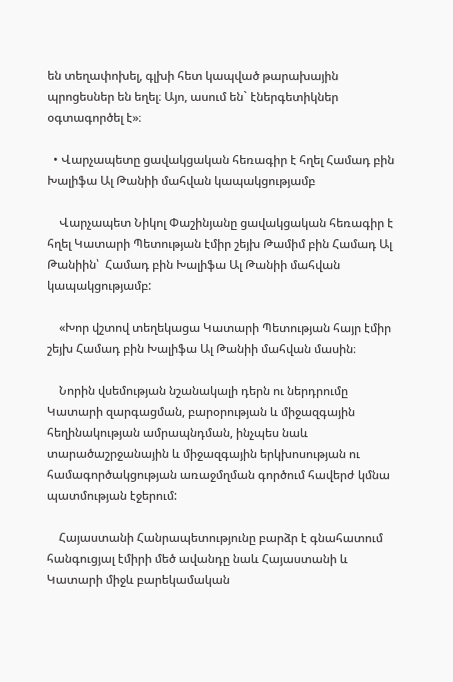են տեղափոխել, գլխի հետ կապված թարախային պրոցեսներ են եղել։ Այո, ասում են` էներգետիկներ օգտագործել է»։

  • Վարչապետը ցավակցական հեռագիր է հղել Համադ բին Խալիֆա Ալ Թանիի մահվան կապակցությամբ

    Վարչապետ Նիկոլ Փաշինյանը ցավակցական հեռագիր է հղել Կատարի Պետության էմիր շեյխ Թամիմ բին Համադ Ալ Թանիին՝  Համադ բին Խալիֆա Ալ Թանիի մահվան կապակցությամբ:

    «Խոր վշտով տեղեկացա Կատարի Պետության հայր էմիր շեյխ Համադ բին Խալիֆա Ալ Թանիի մահվան մասին։

    Նորին վսեմության նշանակալի դերն ու ներդրումը Կատարի զարգացման, բարօրության և միջազգային հեղինակության ամրապնդման, ինչպես նաև տարածաշրջանային և միջազգային երկխոսության ու համագործակցության առաջմղման գործում հավերժ կմնա պատմության էջերում:

    Հայաստանի Հանրապետությունը բարձր է գնահատում հանգուցյալ էմիրի մեծ ավանդը նաև Հայաստանի և Կատարի միջև բարեկամական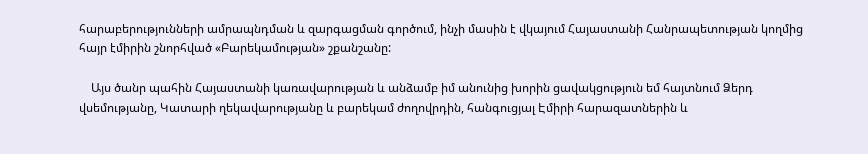հարաբերությունների ամրապնդման և զարգացման գործում, ինչի մասին է վկայում Հայաստանի Հանրապետության կողմից հայր էմիրին շնորհված «Բարեկամության» շքանշանը:

    Այս ծանր պահին Հայաստանի կառավարության և անձամբ իմ անունից խորին ցավակցություն եմ հայտնում Ձերդ վսեմությանը, Կատարի ղեկավարությանը և բարեկամ ժողովրդին, հանգուցյալ Էմիրի հարազատներին և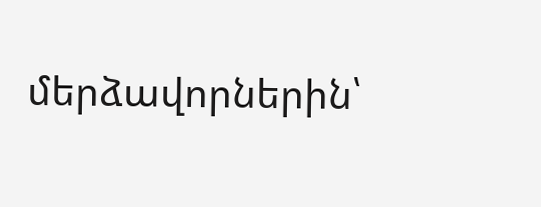մերձավորներին՝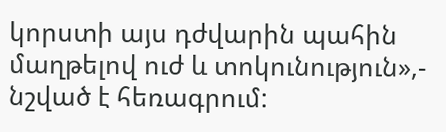կորստի այս դժվարին պահին մաղթելով ուժ և տոկունություն»,- նշված է հեռագրում: